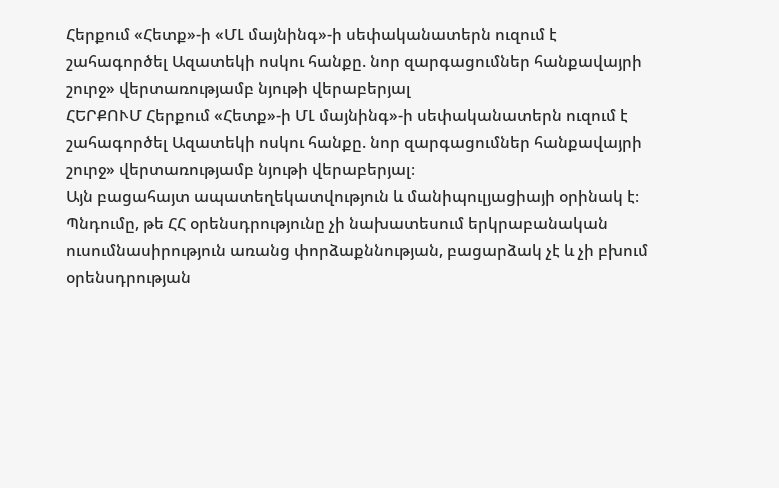Հերքում «Հետք»-ի «ՄԼ մայնինգ»-ի սեփականատերն ուզում է շահագործել Ազատեկի ոսկու հանքը. նոր զարգացումներ հանքավայրի շուրջ» վերտառությամբ նյութի վերաբերյալ
ՀԵՐՔՈՒՄ Հերքում «Հետք»-ի ՄԼ մայնինգ»-ի սեփականատերն ուզում է շահագործել Ազատեկի ոսկու հանքը. նոր զարգացումներ հանքավայրի շուրջ» վերտառությամբ նյութի վերաբերյալ։
Այն բացահայտ ապատեղեկատվություն և մանիպուլյացիայի օրինակ է։
Պնդումը, թե ՀՀ օրենսդրությունը չի նախատեսում երկրաբանական ուսումնասիրություն առանց փորձաքննության, բացարձակ չէ և չի բխում օրենսդրության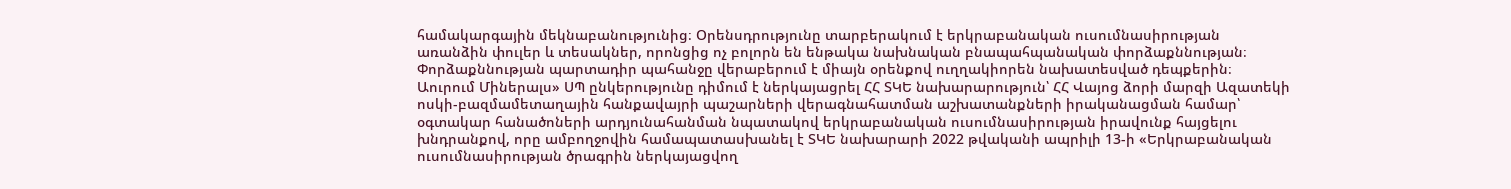համակարգային մեկնաբանությունից։ Օրենսդրությունը տարբերակում է երկրաբանական ուսումնասիրության առանձին փուլեր և տեսակներ, որոնցից ոչ բոլորն են ենթակա նախնական բնապահպանական փորձաքննության։ Փորձաքննության պարտադիր պահանջը վերաբերում է միայն օրենքով ուղղակիորեն նախատեսված դեպքերին։ Աուրում Միներալս» ՍՊ ընկերությունը դիմում է ներկայացրել ՀՀ ՏԿԵ նախարարություն՝ ՀՀ Վայոց ձորի մարզի Ազատեկի ոսկի-բազմամետաղային հանքավայրի պաշարների վերագնահատման աշխատանքների իրականացման համար՝ օգտակար հանածոների արդյունահանման նպատակով երկրաբանական ուսումնասիրության իրավունք հայցելու խնդրանքով, որը ամբողջովին համապատասխանել է ՏԿԵ նախարարի 2022 թվականի ապրիլի 13-ի «Երկրաբանական ուսումնասիրության ծրագրին ներկայացվող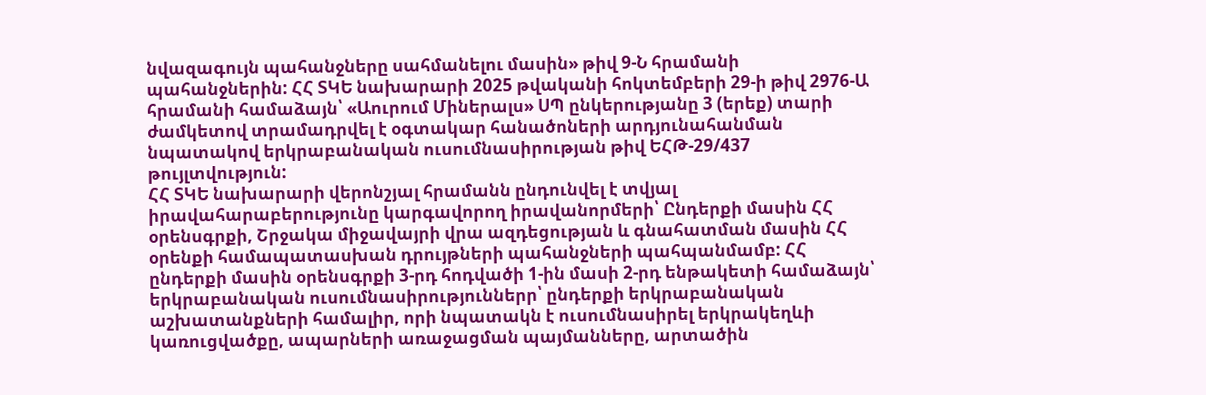նվազագույն պահանջները սահմանելու մասին» թիվ 9-Ն հրամանի պահանջներին: ՀՀ ՏԿԵ նախարարի 2025 թվականի հոկտեմբերի 29-ի թիվ 2976-Ա հրամանի համաձայն՝ «Աուրում Միներալս» ՍՊ ընկերությանը 3 (երեք) տարի ժամկետով տրամադրվել է օգտակար հանածոների արդյունահանման նպատակով երկրաբանական ուսումնասիրության թիվ ԵՀԹ-29/437 թույլտվություն:
ՀՀ ՏԿԵ նախարարի վերոնշյալ հրամանն ընդունվել է տվյալ իրավահարաբերությունը կարգավորող իրավանորմերի՝ Ընդերքի մասին ՀՀ օրենսգրքի, Շրջակա միջավայրի վրա ազդեցության և գնահատման մասին ՀՀ օրենքի համապատասխան դրույթների պահանջների պահպանմամբ: ՀՀ ընդերքի մասին օրենսգրքի 3-րդ հոդվածի 1-ին մասի 2-րդ ենթակետի համաձայն՝ երկրաբանական ուսումնասիրություններր՝ ընդերքի երկրաբանական աշխատանքների համալիր, որի նպատակն է ուսումնասիրել երկրակեղևի կառուցվածքը, ապարների առաջացման պայմանները, արտածին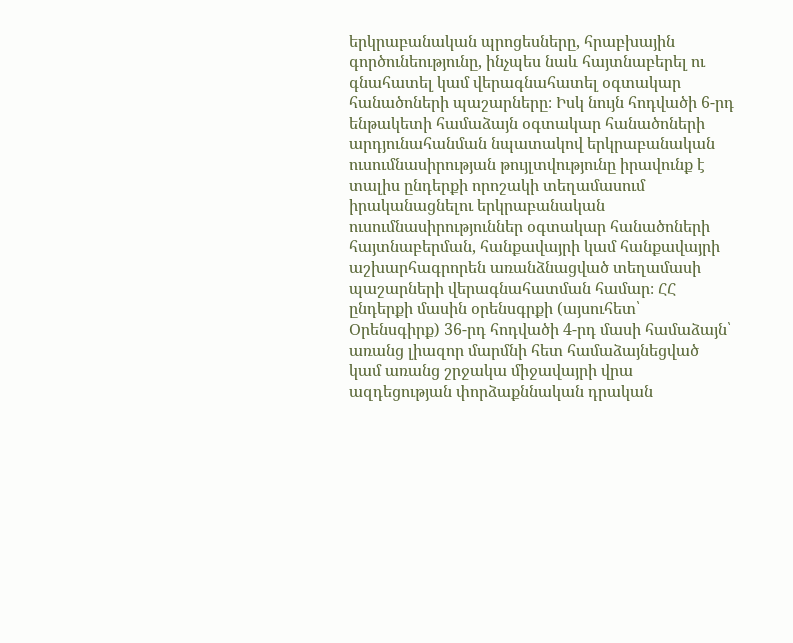երկրաբանական պրոցեսները, հրաբխային գործունեությունը, ինչպես նաև հայտնաբերել ու գնահատել կամ վերագնահատել օգտակար հանածոների պաշարները։ Իսկ նույն հոդվածի 6-րդ ենթակետի համաձայն օգտակար հանածոների արդյունահանման նպատակով երկրաբանական ուսումնասիրության թույլտվությունը իրավունք է տալիս ընդերքի որոշակի տեղամասում իրականացնելու երկրաբանական ուսումնասիրություններ օգտակար հանածոների հայտնաբերման, հանքավայրի կամ հանքավայրի աշխարհագրորեն առանձնացված տեղամասի պաշարների վերագնահատման համար։ ՀՀ ընդերքի մասին օրենսգրքի (այսուհետ՝ Օրենսգիրք) 36-րդ հոդվածի 4-րդ մասի համաձայն՝ առանց լիազոր մարմնի հետ համաձայնեցված կամ առանց շրջակա միջավայրի վրա ազդեցության փորձաքննական դրական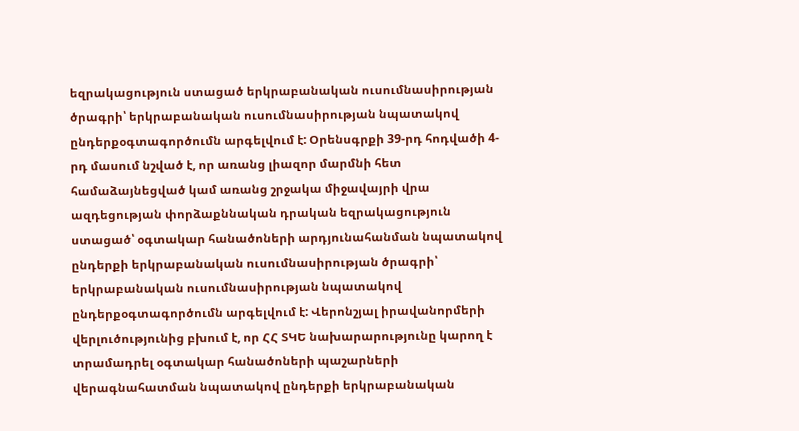եզրակացություն ստացած երկրաբանական ուսումնասիրության ծրագրի՝ երկրաբանական ուսումնասիրության նպատակով ընդերքօգտագործումն արգելվում է: Օրենսգրքի 39-րդ հոդվածի 4-րդ մասում նշված է, որ առանց լիազոր մարմնի հետ համաձայնեցված կամ առանց շրջակա միջավայրի վրա ազդեցության փորձաքննական դրական եզրակացություն ստացած՝ օգտակար հանածոների արդյունահանման նպատակով ընդերքի երկրաբանական ուսումնասիրության ծրագրի՝ երկրաբանական ուսումնասիրության նպատակով ընդերքօգտագործումն արգելվում է: Վերոնշյալ իրավանորմերի վերլուծությունից բխում է, որ ՀՀ ՏԿԵ նախարարությունը կարող է տրամադրել օգտակար հանածոների պաշարների վերագնահատման նպատակով ընդերքի երկրաբանական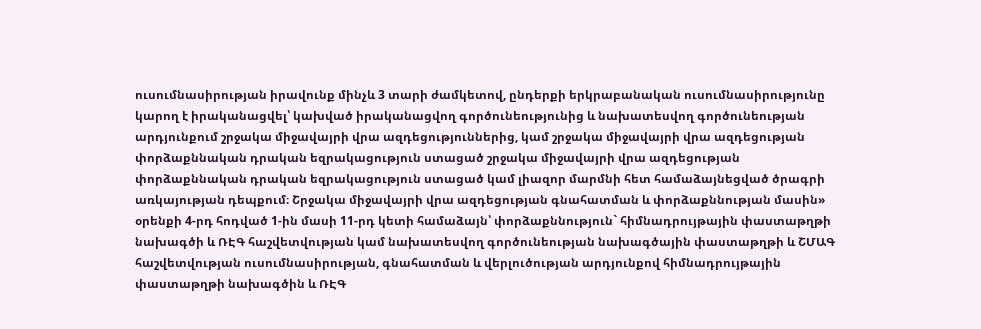ուսումնասիրության իրավունք մինչև 3 տարի ժամկետով, ընդերքի երկրաբանական ուսումնասիրությունը կարող է իրականացվել՝ կախված իրականացվող գործունեությունից և նախատեսվող գործունեության արդյունքում շրջակա միջավայրի վրա ազդեցություններից, կամ շրջակա միջավայրի վրա ազդեցության փորձաքննական դրական եզրակացություն ստացած շրջակա միջավայրի վրա ազդեցության փորձաքննական դրական եզրակացություն ստացած կամ լիազոր մարմնի հետ համաձայնեցված ծրագրի առկայության դեպքում։ Շրջակա միջավայրի վրա ազդեցության գնահատման և փորձաքննության մասին» օրենքի 4-րդ հոդված 1-ին մասի 11-րդ կետի համաձայն՝ փորձաքննություն` հիմնադրույթային փաստաթղթի նախագծի և ՌԷԳ հաշվետվության կամ նախատեսվող գործունեության նախագծային փաստաթղթի և ՇՄԱԳ հաշվետվության ուսումնասիրության, գնահատման և վերլուծության արդյունքով հիմնադրույթային փաստաթղթի նախագծին և ՌԷԳ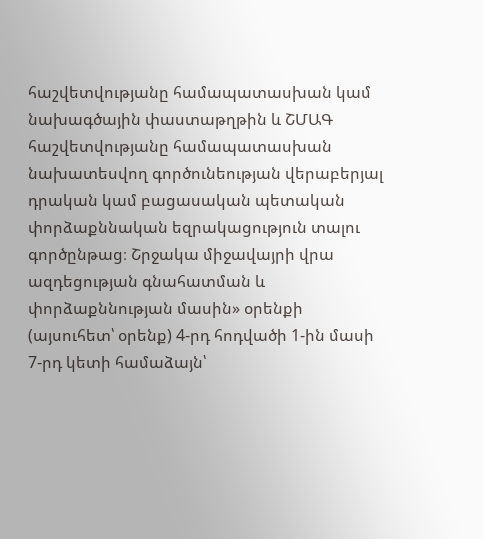հաշվետվությանը համապատասխան կամ նախագծային փաստաթղթին և ՇՄԱԳ հաշվետվությանը համապատասխան նախատեսվող գործունեության վերաբերյալ դրական կամ բացասական պետական փորձաքննական եզրակացություն տալու գործընթաց։ Շրջակա միջավայրի վրա ազդեցության գնահատման և փորձաքննության մասին» օրենքի (այսուհետ՝ օրենք) 4-րդ հոդվածի 1-ին մասի 7-րդ կետի համաձայն՝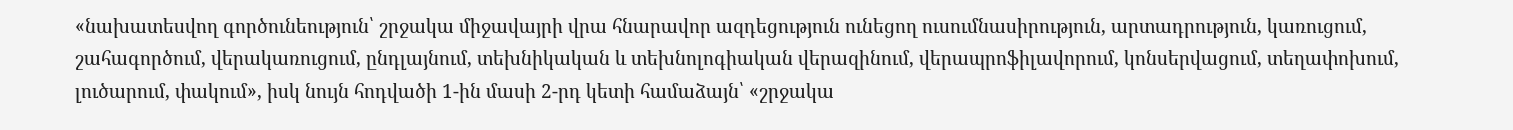«նախատեսվող գործունեություն՝ շրջակա միջավայրի վրա հնարավոր ազդեցություն ունեցող ուսումնասիրություն, արտադրություն, կառուցում, շահագործում, վերակառուցում, ընդլայնում, տեխնիկական և տեխնոլոգիական վերազինում, վերապրոֆիլավորում, կոնսերվացում, տեղափոխում, լուծարում, փակում», իսկ նույն հոդվածի 1-ին մասի 2-րդ կետի համաձայն՝ «շրջակա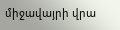միջավայրի վրա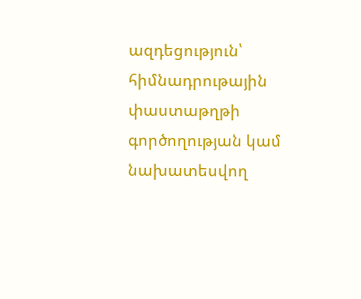ազդեցություն՝ հիմնադրութային փաստաթղթի գործողության կամ նախատեսվող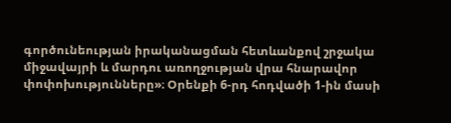գործունեության իրականացման հետևանքով շրջակա միջավայրի և մարդու առողջության վրա հնարավոր փոփոխությունները»։ Օրենքի 6-րդ հոդվածի 1-ին մասի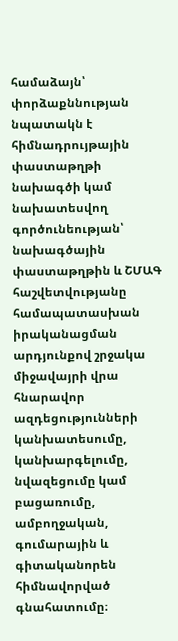համաձայն՝ փորձաքննության նպատակն է հիմնադրույթային փաստաթղթի նախագծի կամ նախատեսվող գործունեության՝ նախագծային փաստաթղթին և ՇՄԱԳ հաշվետվությանը համապատասխան իրականացման արդյունքով շրջակա միջավայրի վրա հնարավոր ազդեցությունների կանխատեսումը, կանխարգելումը, նվազեցումը կամ բացառումը, ամբողջական, գումարային և գիտականորեն հիմնավորված գնահատումը։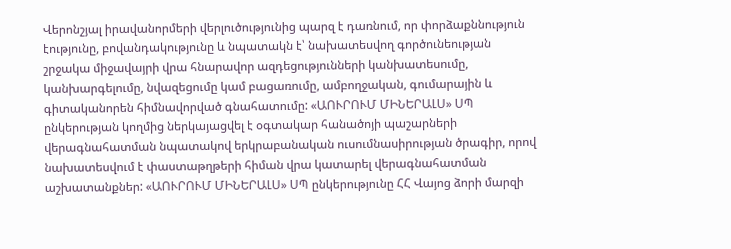Վերոնշյալ իրավանորմերի վերլուծությունից պարզ է դառնում, որ փորձաքննություն էությունը, բովանդակությունը և նպատակն է՝ նախատեսվող գործունեության շրջակա միջավայրի վրա հնարավոր ազդեցությունների կանխատեսումը, կանխարգելումը, նվազեցումը կամ բացառումը, ամբողջական, գումարային և գիտականորեն հիմնավորված գնահատումը: «ԱՈՒՐՈՒՄ ՄԻՆԵՐԱԼՍ» ՍՊ ընկերության կողմից ներկայացվել է օգտակար հանածոյի պաշարների վերագնահատման նպատակով երկրաբանական ուսումնասիրության ծրագիր, որով նախատեսվում է փաստաթղթերի հիման վրա կատարել վերագնահատման աշխատանքներ: «ԱՈՒՐՈՒՄ ՄԻՆԵՐԱԼՍ» ՍՊ ընկերությունը ՀՀ Վայոց ձորի մարզի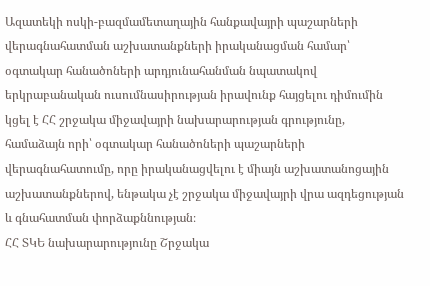Ազատեկի ոսկի-բազմամետաղային հանքավայրի պաշարների վերագնահատման աշխատանքների իրականացման համար՝ օգտակար հանածոների արդյունահանման նպատակով երկրաբանական ուսումնասիրության իրավունք հայցելու դիմումին կցել է ՀՀ շրջակա միջավայրի նախարարության գրությունը, համաձայն որի՝ օգտակար հանածոների պաշարների վերագնահատումը, որը իրականացվելու է միայն աշխատանոցային աշխատանքներով, ենթակա չէ շրջակա միջավայրի վրա ազդեցության և գնահատման փորձաքննության։
ՀՀ ՏԿԵ նախարարությունը Շրջակա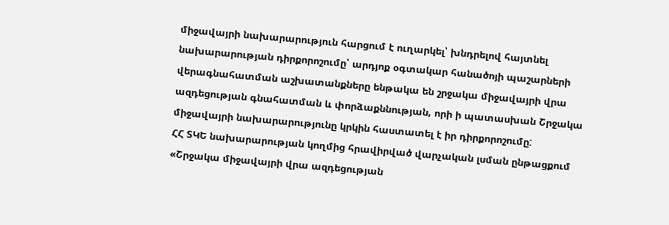միջավայրի նախարարություն հարցում է ուղարկել՝ խնդրելով հայտնել նախարարության դիրքորոշումը՝ արդյոք օգտակար հանածոյի պաշարների վերագնահատման աշխատանքները ենթակա են շրջակա միջավայրի վրա ազդեցության գնահատման և փորձաքննության, որի ի պատասխան Շրջակա միջավայրի նախարարությունը կրկին հաստատել է իր դիրքորոշումը:
ՀՀ ՏԿԵ նախարարության կողմից հրավիրված վարչական լսման ընթացքում «Շրջակա միջավայրի վրա ազդեցության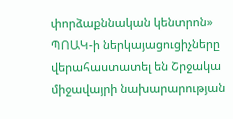փորձաքննական կենտրոն» ՊՈԱԿ-ի ներկայացուցիչները վերահաստատել են Շրջակա միջավայրի նախարարության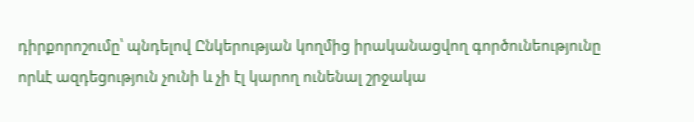դիրքորոշումը՝ պնդելով Ընկերության կողմից իրականացվող գործունեությունը որևէ ազդեցություն չունի և չի էլ կարող ունենալ շրջակա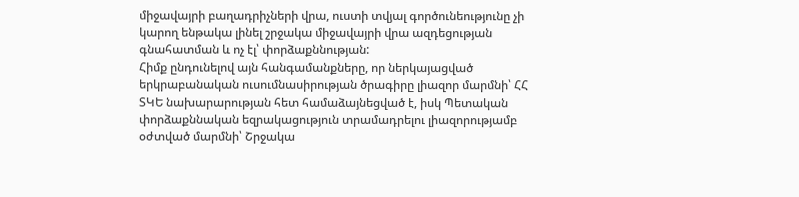միջավայրի բաղադրիչների վրա, ուստի տվյալ գործունեությունը չի կարող ենթակա լինել շրջակա միջավայրի վրա ազդեցության գնահատման և ոչ էլ՝ փորձաքննության:
Հիմք ընդունելով այն հանգամանքները, որ ներկայացված երկրաբանական ուսումնասիրության ծրագիրը լիազոր մարմնի՝ ՀՀ ՏԿԵ նախարարության հետ համաձայնեցված է, իսկ Պետական փորձաքննական եզրակացություն տրամադրելու լիազորությամբ օժտված մարմնի՝ Շրջակա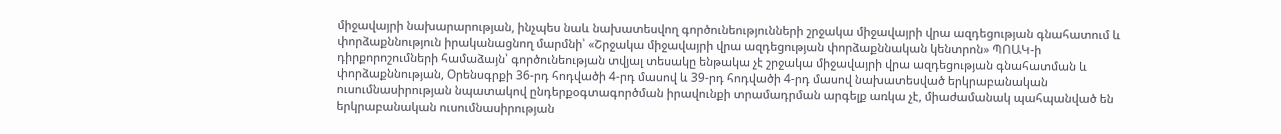միջավայրի նախարարության, ինչպես նաև նախատեսվող գործունեությունների շրջակա միջավայրի վրա ազդեցության գնահատում և փորձաքննություն իրականացնող մարմնի՝ «Շրջակա միջավայրի վրա ազդեցության փորձաքննական կենտրոն» ՊՈԱԿ-ի դիրքորոշումների համաձայն՝ գործունեության տվյալ տեսակը ենթակա չէ շրջակա միջավայրի վրա ազդեցության գնահատման և փորձաքննության, Օրենսգրքի 36-րդ հոդվածի 4-րդ մասով և 39-րդ հոդվածի 4-րդ մասով նախատեսված երկրաբանական ուսումնասիրության նպատակով ընդերքօգտագործման իրավունքի տրամադրման արգելք առկա չէ, միաժամանակ պահպանված են երկրաբանական ուսումնասիրության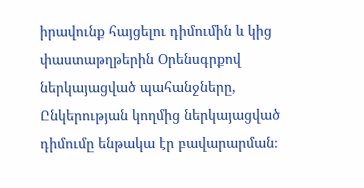իրավունք հայցելու դիմումին և կից փաստաթղթերին Օրենսգրքով ներկայացված պահանջները, Ընկերության կողմից ներկայացված դիմումը ենթակա էր բավարարման։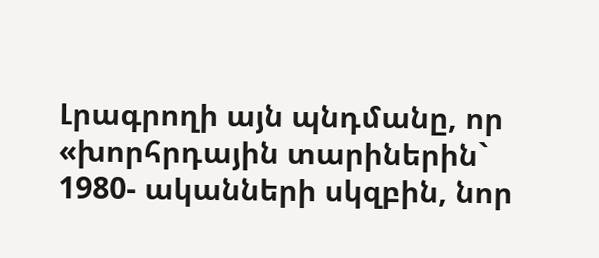Լրագրողի այն պնդմանը, որ «խորհրդային տարիներին` 1980- ականների սկզբին, նոր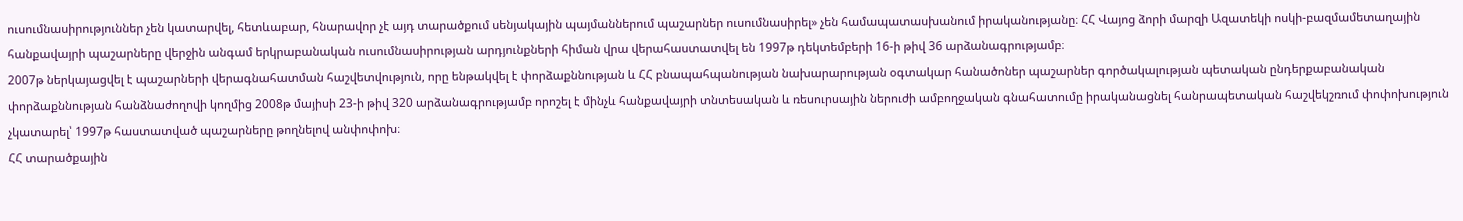ուսումնասիրություններ չեն կատարվել, հետևաբար, հնարավոր չէ այդ տարածքում սենյակային պայմաններում պաշարներ ուսումնասիրել» չեն համապատասխանում իրականությանը։ ՀՀ Վայոց ձորի մարզի Ազատեկի ոսկի-բազմամետաղային հանքավայրի պաշարները վերջին անգամ երկրաբանական ուսումնասիրության արդյունքների հիման վրա վերահաստատվել են 1997թ դեկտեմբերի 16-ի թիվ 36 արձանագրությամբ։
2007թ ներկայացվել է պաշարների վերագնահատման հաշվետվություն, որը ենթակվել է փորձաքննության և ՀՀ բնապահպանության նախարարության օգտակար հանածոներ պաշարներ գործակալության պետական ընդերքաբանական փորձաքննության հանձնաժողովի կողմից 2008թ մայիսի 23-ի թիվ 320 արձանագրությամբ որոշել է մինչև հանքավայրի տնտեսական և ռեսուրսային ներուժի ամբողջական գնահատումը իրականացնել հանրապետական հաշվեկշռում փոփոխություն չկատարել՝ 1997թ հաստատված պաշարները թողնելով անփոփոխ։
ՀՀ տարածքային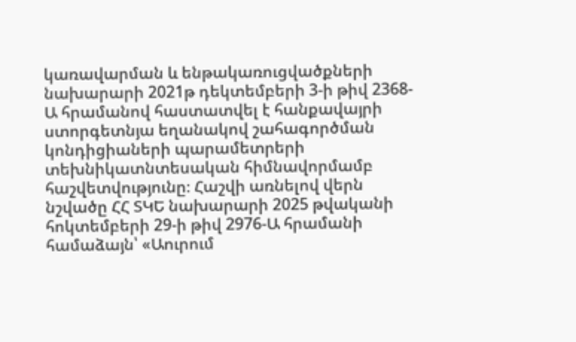կառավարման և ենթակառուցվածքների նախարարի 2021թ դեկտեմբերի 3-ի թիվ 2368-Ա հրամանով հաստատվել է հանքավայրի ստորգետնյա եղանակով շահագործման կոնդիցիաների պարամետրերի տեխնիկատնտեսական հիմնավորմամբ հաշվետվությունը։ Հաշվի առնելով վերն նշվածը ՀՀ ՏԿԵ նախարարի 2025 թվականի հոկտեմբերի 29-ի թիվ 2976-Ա հրամանի համաձայն՝ «Աուրում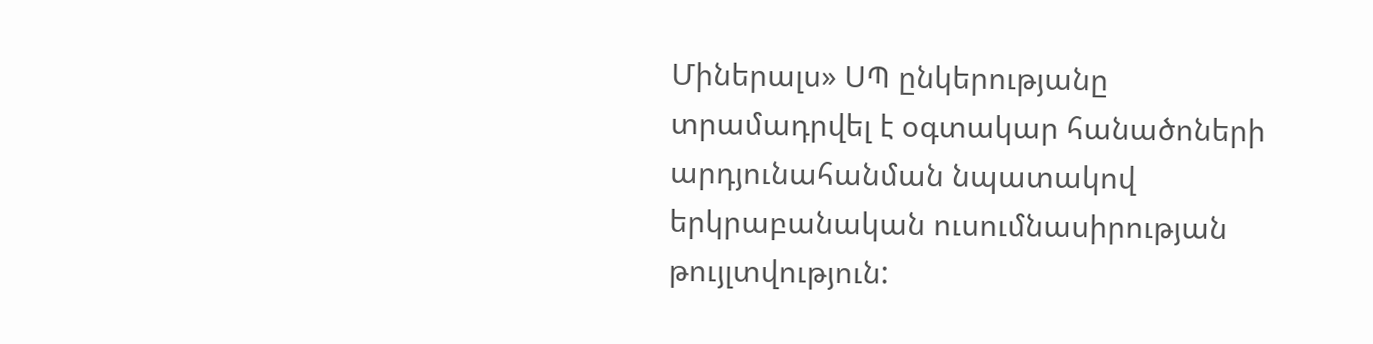Միներալս» ՍՊ ընկերությանը տրամադրվել է օգտակար հանածոների արդյունահանման նպատակով երկրաբանական ուսումնասիրության թույլտվություն: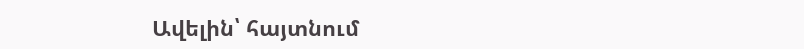Ավելին՝ հայտնում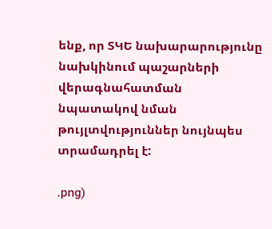ենք, որ ՏԿԵ նախարարությունը նախկինում պաշարների վերագնահատման նպատակով նման թույլտվություններ նույնպես տրամադրել է:

.png)